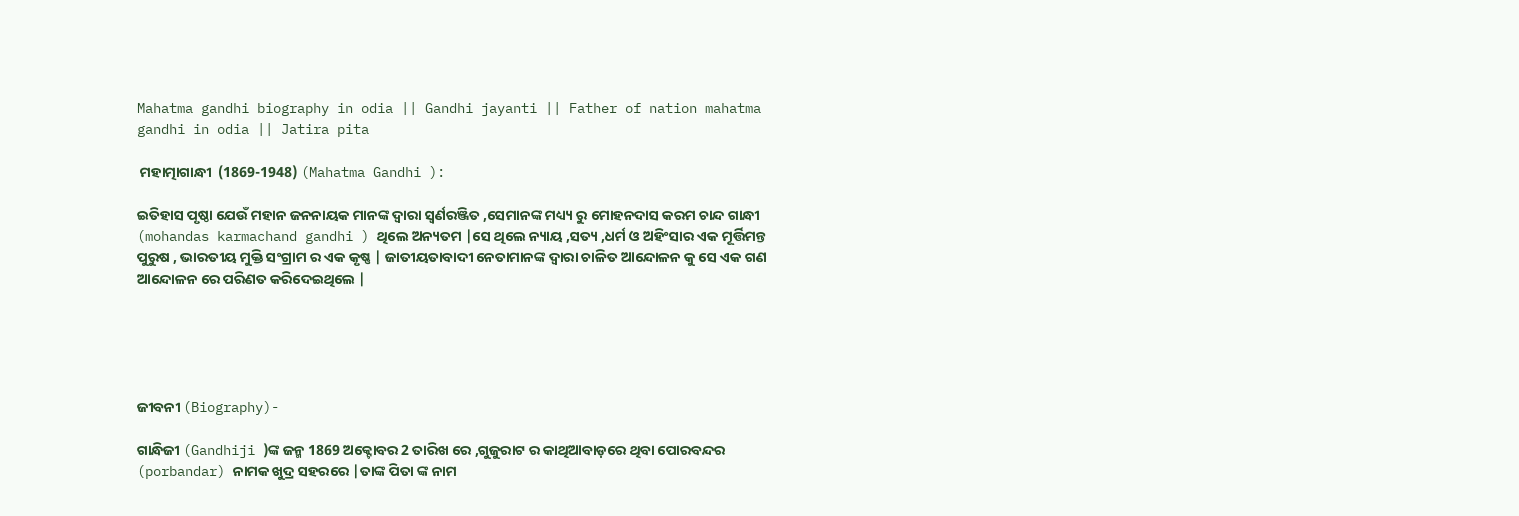Mahatma gandhi biography in odia || Gandhi jayanti || Father of nation mahatma gandhi in odia || Jatira pita

 ମହାତ୍ମାଗାନ୍ଧୀ  (1869-1948) (Mahatma Gandhi ):

ଇତିହାସ ପୃଷ୍ଠା ଯେଉଁ ମହାନ ଜନନାୟକ ମାନଙ୍କ ଦ୍ୱାରା ସ୍ଵର୍ଣରଞ୍ଜିତ ,ସେମାନଙ୍କ ମଧ୍ୟ୍ୟ ରୁ ମୋହନଦାସ କରମ ଚାନ୍ଦ ଗାନ୍ଧୀ (mohandas karmachand gandhi ) ଥିଲେ ଅନ୍ୟତମ |ସେ ଥିଲେ ନ୍ୟାୟ ,ସତ୍ୟ ,ଧର୍ମ ଓ ଅହିଂସାର ଏକ ମୂର୍ତ୍ତିମନ୍ତ ପୁରୁଷ , ଭାରତୀୟ ମୁକ୍ତି ସଂଗ୍ରାମ ର ଏକ କୃଷ୍ଣ | ଜାତୀୟତାବାଦୀ ନେତାମାନଙ୍କ ଦ୍ୱାରା ଚାଳିତ ଆନ୍ଦୋଳନ କୁ ସେ ଏକ ଗଣ ଆନ୍ଦୋଳନ ରେ ପରିଣତ କରିଦେଇଥିଲେ |





ଜୀବନୀ (Biography)-

ଗାନ୍ଧିଜୀ (Gandhiji )ଙ୍କ ଜନ୍ମ 1869 ଅକ୍ଟୋବର 2 ତାରିଖ ରେ ,ଗୁଜୁରାଟ ର କାଥିଆବାଡ଼ରେ ଥିବା ପୋରବନ୍ଦର (porbandar) ନାମକ ଖୁଦ୍ର ସହରରେ |ତାଙ୍କ ପିତା ଙ୍କ ନାମ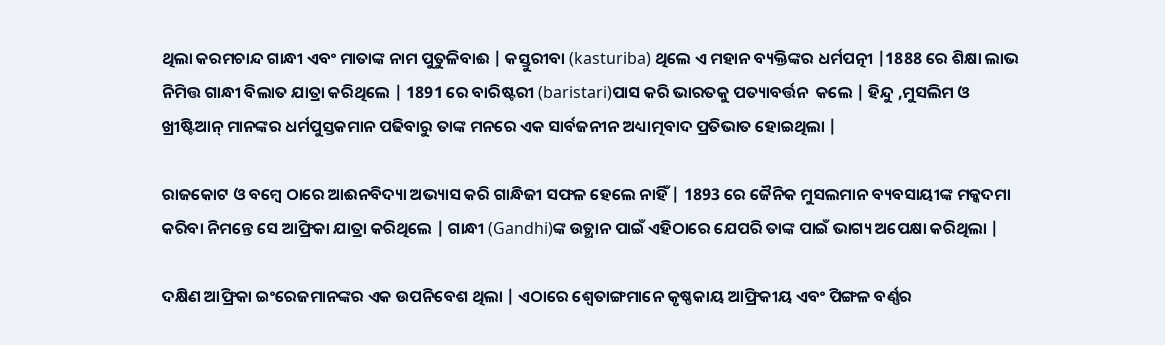ଥିଲା କରମଚାନ୍ଦ ଗାନ୍ଧୀ ଏବଂ ମାତାଙ୍କ ନାମ ପୁତୁଳିବାଈ | କସ୍ତୁରୀବା (kasturiba) ଥିଲେ ଏ ମହାନ ବ୍ୟକ୍ତିଙ୍କର ଧର୍ମପତ୍ନୀ |1888 ରେ ଶିକ୍ଷା ଲାଭ ନିମିତ୍ତ ଗାନ୍ଧୀ ବିଲାତ ଯାତ୍ରା କରିଥିଲେ | 1891 ରେ ବାରିଷ୍ଟରୀ (baristari)ପାସ କରି ଭାରତକୁ ପତ୍ୟାବର୍ତ୍ତନ  କଲେ | ହିନ୍ଦୁ ,ମୁସଲିମ ଓ ଖ୍ରୀଷ୍ଟିଆନ୍ ମାନଙ୍କର ଧର୍ମପୁସ୍ତକମାନ ପଢିବାରୁ ତାଙ୍କ ମନରେ ଏକ ସାର୍ବଜନୀନ ଅଧ୍ୟାତ୍ମବାଦ ପ୍ରତିଭାତ ହୋଇଥିଲା |

ରାଜକୋଟ ଓ ବମ୍ବେ ଠାରେ ଆଈନବିଦ୍ୟା ଅଭ୍ୟାସ କରି ଗାନ୍ଧିଜୀ ସଫଳ ହେଲେ ନାହିଁ | 1893 ରେ ଜୈନିକ ମୁସଲମାନ ବ୍ୟବସାୟୀଙ୍କ ମକ୍କଦମା କରିବା ନିମନ୍ତେ ସେ ଆଫ୍ରିକା ଯାତ୍ରା କରିଥିଲେ | ଗାନ୍ଧୀ (Gandhi)ଙ୍କ ଉତ୍ଥାନ ପାଇଁ ଏହିଠାରେ ଯେପରି ତାଙ୍କ ପାଇଁ ଭାଗ୍ୟ ଅପେକ୍ଷା କରିଥିଲା |

ଦକ୍ଷିଣ ଆଫ୍ରିକା ଇଂରେଜମାନଙ୍କର ଏକ ଉପନିବେଶ ଥିଲା | ଏଠାରେ ଶ୍ଵେତାଙ୍ଗମାନେ କୃଷ୍ଣକାୟ ଆଫ୍ରିକୀୟ ଏବଂ ପିଙ୍ଗଳ ବର୍ଣ୍ଣର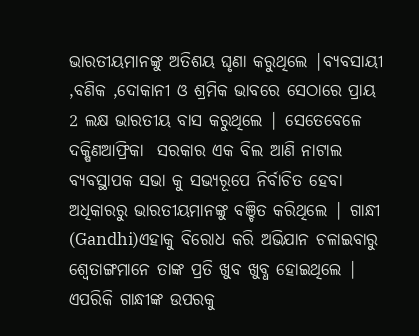ଭାରତୀୟମାନଙ୍କୁ ଅତିଶୟ ଘୃଣା କରୁଥିଲେ |ବ୍ୟବସାୟୀ ,ବଣିକ ,ଦୋକାନୀ ଓ ଶ୍ରମିକ ଭାବରେ ସେଠାରେ ପ୍ରାୟ
2 ଲକ୍ଷ ଭାରତୀୟ ବାସ କରୁଥିଲେ | ସେତେବେଳେ ଦକ୍ଷିଣଆଫ୍ରିକା  ସରକାର ଏକ ବିଲ ଆଣି ନାଟାଲ ବ୍ୟବସ୍ଥାପକ ସଭା କୁ ସଭ୍ୟରୂପେ ନିର୍ବାଚିତ ହେବା ଅଧିକାରରୁ ଭାରତୀୟମାନଙ୍କୁ ବଞ୍ଚିତ କରିଥିଲେ | ଗାନ୍ଧୀ (Gandhi)ଏହାକୁ ବିରୋଧ କରି ଅଭିଯାନ ଚଳାଇବାରୁ ଶ୍ଵେତାଙ୍ଗମାନେ ତାଙ୍କ ପ୍ରତି ଖୁବ ଖୁବ୍ଧ ହୋଇଥିଲେ | ଏପରିକି ଗାନ୍ଧୀଙ୍କ ଉପରକୁ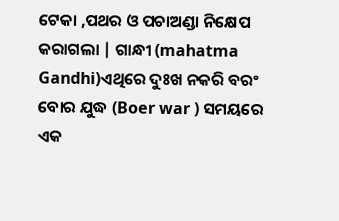ଟେକା ,ପଥର ଓ ପଚାଅଣ୍ଡା ନିକ୍ଷେପ କରାଗଲା | ଗାନ୍ଧୀ (mahatma Gandhi)ଏଥିରେ ଦୁଃଖ ନକରି ବରଂ ବୋର ଯୁଦ୍ଧ (Boer war ) ସମୟରେ ଏକ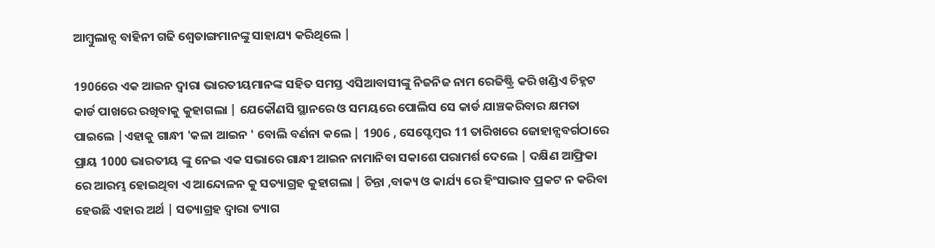ଆମ୍ବୁଲାନ୍ସ ବାହିନୀ ଗଢି ଶ୍ଵେତାଙ୍ଗମାନଙ୍କୁ ସାହାଯ୍ୟ କରିଥିଲେ |

1906ରେ ଏକ ଆଇନ ଦ୍ୱାରା ଭାରତୀୟମାନଙ୍କ ସହିତ ସମସ୍ତ ଏସିଆବାସୀଙ୍କୁ ନିଜନିଜ ନାମ ରେଜିଷ୍ଟ୍ରି କରି ଖଣ୍ଡିଏ ଚିହ୍ନଟ କାର୍ଡ ପାଖରେ ରଖିବାକୁ କୁହାଗଲା | ଯେକୌଣସି ସ୍ଥାନରେ ଓ ସମୟରେ ପୋଲିସ ସେ କାର୍ଡ ଯାଞ୍ଚକରିବାର କ୍ଷମତା ପାଇଲେ |ଏହାକୁ ଗାନ୍ଧୀ 'କଳା ଆଇନ ' ବୋଲି ବର୍ଣନା କଲେ | 1906 , ସେପ୍ଟେମ୍ବର 11 ତାରିଖରେ ଜୋହାନ୍ସବର୍ଗଠାରେ ପ୍ରାୟ 1000 ଭାରତୀୟ ଙ୍କୁ ନେଇ ଏକ ସଭାରେ ଗାନ୍ଧୀ ଆଇନ ନାମାନିବା ସକାଶେ ପରାମର୍ଶ ଦେଲେ | ଦକ୍ଷିଣ ଆଫ୍ରିକା ରେ ଆରମ୍ଭ ହୋଇଥିବା ଏ ଆନ୍ଦୋଳନ କୁ ସତ୍ୟାଗ୍ରହ କୁହାଗଲା | ଚିନ୍ତା ,ବାକ୍ୟ ଓ କାର୍ଯ୍ୟ ରେ ହିଂସାଭାବ ପ୍ରକଟ ନ କରିବା ହେଉଛି ଏହାର ଅର୍ଥ | ସତ୍ୟାଗ୍ରହ ଦ୍ୱାରା ତ୍ୟାଗ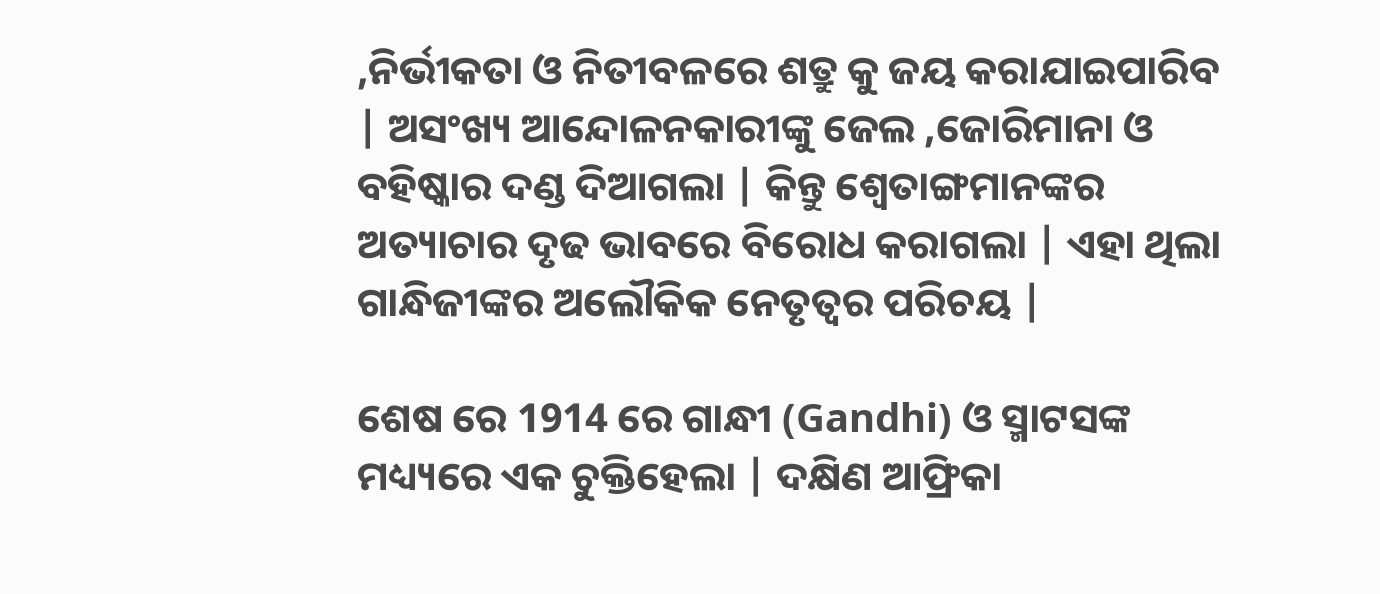,ନିର୍ଭୀକତା ଓ ନିତୀବଳରେ ଶତ୍ରୁ କୁ ଜୟ କରାଯାଇପାରିବ | ଅସଂଖ୍ୟ ଆନ୍ଦୋଳନକାରୀଙ୍କୁ ଜେଲ ,ଜୋରିମାନା ଓ ବହିଷ୍କାର ଦଣ୍ଡ ଦିଆଗଲା | କିନ୍ତୁ ଶ୍ଵେତାଙ୍ଗମାନଙ୍କର ଅତ୍ୟାଚାର ଦୃଢ ଭାବରେ ବିରୋଧ କରାଗଲା | ଏହା ଥିଲା ଗାନ୍ଧିଜୀଙ୍କର ଅଲୌକିକ ନେତୃତ୍ୱର ପରିଚୟ |

ଶେଷ ରେ 1914 ରେ ଗାନ୍ଧୀ (Gandhi) ଓ ସ୍ମାଟସଙ୍କ ମଧ୍ୟ୍ୟରେ ଏକ ଚୁକ୍ତିହେଲା | ଦକ୍ଷିଣ ଆଫ୍ରିକା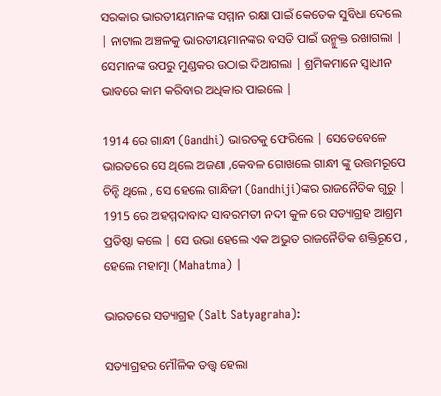ସରକାର ଭାରତୀୟମାନଙ୍କ ସମ୍ମାନ ରକ୍ଷା ପାଇଁ କେତେକ ସୁବିଧା ଦେଲେ | ନାଟାଲ ଅଞ୍ଚଳକୁ ଭାରତୀୟମାନଙ୍କର ବସତି ପାଇଁ ଉନ୍ମୁକ୍ତ ରଖାଗଲା | ସେମାନଙ୍କ ଉପରୁ ମୁଣ୍ଡକର ଉଠାଇ ଦିଆଗଲା | ଶ୍ରମିକମାନେ ସ୍ୱାଧୀନ ଭାବରେ କାମ କରିବାର ଅଧିକାର ପାଇଲେ |

1914 ରେ ଗାନ୍ଧୀ (Gandhi) ଭାରତକୁ ଫେରିଲେ | ସେତେବେଳେ ଭାରତରେ ସେ ଥିଲେ ଅଜଣା ,କେବଳ ଗୋଖଲେ ଗାନ୍ଧୀ ଙ୍କୁ ଉତ୍ତମରୂପେ ଚିନ୍ହି ଥିଲେ , ସେ ହେଲେ ଗାନ୍ଧିଜୀ (Gandhiji)ଙ୍କର ରାଜନୈତିକ ଗୁରୁ | 1915 ରେ ଅହମ୍ମଦାବାଦ ସାବରମତୀ ନଦୀ କୁଳ ରେ ସତ୍ୟାଗ୍ରହ ଆଶ୍ରମ ପ୍ରତିଷ୍ଠା କଲେ | ସେ ଉଭା ହେଲେ ଏକ ଅଭୁତ ରାଜନୈତିକ ଶକ୍ତିରୂପେ , ହେଲେ ମହାତ୍ମା (Mahatma) |

ଭାରତରେ ସତ୍ୟାଗ୍ରହ (Salt Satyagraha):

ସତ୍ୟାଗ୍ରହର ମୌଳିକ ତତ୍ତ୍ୱ ହେଲା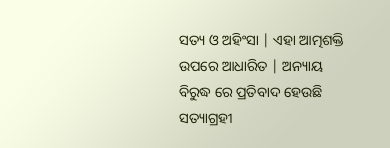ସତ୍ୟ ଓ ଅହିଂସା | ଏହା ଆତ୍ମଶକ୍ତି ଉପରେ ଆଧାରିତ | ଅନ୍ୟାୟ ବିରୁଦ୍ଧ ରେ ପ୍ରତିବାଦ ହେଉଛି ସତ୍ୟାଗ୍ରହୀ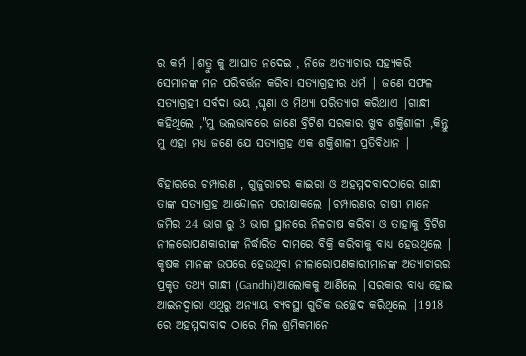ର କର୍ମ |ଶତ୍ରୁ କୁ ଆଘାତ ନଦେଇ , ନିଜେ ଅତ୍ୟାଚାର ସହ୍ୟକରି ସେମାନଙ୍କ ମନ ପରିବର୍ତ୍ତନ କରିବା ସତ୍ୟାଗ୍ରହୀର ଧର୍ମ | ଜଣେ ସଫଳ ସତ୍ୟାଗ୍ରହୀ ସର୍ବଦା ଭୟ ,ଘୃଣା ଓ ମିଥ୍ୟା ପରିତ୍ୟାଗ କରିଥାଏ |ଗାନ୍ଧୀ କହିଥିଲେ ,"ମୁ ଭଲଭାବରେ ଜାଣେ ବ୍ରିଟିଶ ସରକାର ଖୁବ ଶକ୍ତିଶାଳୀ ,କିନ୍ତୁ ମୁ ଏହା ମଧ୍ୟ ଜଣେ ଯେ ସତ୍ୟାଗ୍ରହ ଏକ ଶକ୍ତିଶାଳୀ ପ୍ରତିବିଧାନ |

ବିହାରରେ ଚମ୍ପାରଣ , ଗୁଜୁରାଟର କାଇରା ଓ ଅହମ୍ମଦବାଦଠାରେ ଗାନ୍ଧୀ ତାଙ୍କ ସତ୍ୟାଗ୍ରହ ଆନ୍ଦୋଳନ ପରୀକ୍ଷାକଲେ |ଚମ୍ପାରଣର ଚାଷୀ ମାନେ ଜମିର 24 ଭାଗ ରୁ 3 ଭାଗ ସ୍ଥାନରେ ନିଳଚାଷ କରିବା ଓ ତାହାକୁ ବ୍ରିଟିଶ ନୀଳରୋପଣକାରୀଙ୍କ ନିର୍ଦ୍ଧାରିତ ଦାମରେ ବିକ୍ରି କରିବାକୁ ବାଧ୍ୟ ହେଉଥିଲେ | କୃଷକ ମାନଙ୍କ ଉପରେ ହେଉଥିବା ନୀଳାରୋପଣକାରୀମାନଙ୍କ ଅତ୍ୟାଚାରର ପ୍ରକୃତ ତଥ୍ୟ ଗାନ୍ଧୀ (Gandhi)ଆଲୋକକୁ ଆଣିଲେ |ସରକାର ବାଧ୍ୟ ହୋଇ ଆଇନଦ୍ୱାରା ଏଥିରୁ ଅନ୍ୟାୟ ବ୍ୟବସ୍ଥା ଗୁଡିକ ଉଚ୍ଛେଦ କରିଥିଲେ |1918 ରେ ଅହମ୍ମଦାବାଦ ଠାରେ ମିଲ ଶ୍ରମିକମାନେ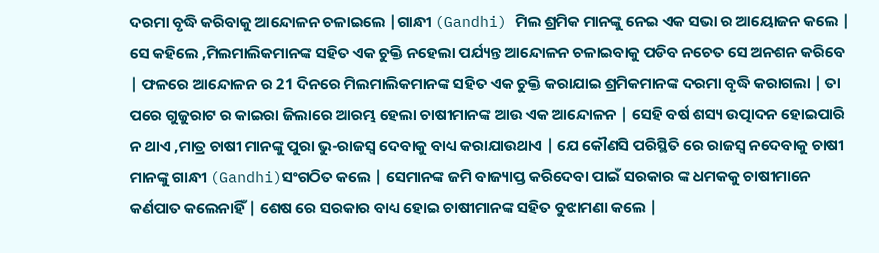ଦରମା ବୃଦ୍ଧି କରିବାକୁ ଆନ୍ଦୋଳନ ଚଳାଇଲେ |ଗାନ୍ଧୀ (Gandhi) ମିଲ ଶ୍ରମିକ ମାନଙ୍କୁ ନେଇ ଏକ ସଭା ର ଆୟୋଜନ କଲେ | ସେ କହିଲେ ,ମିଲମାଲିକମାନଙ୍କ ସହିତ ଏକ ଚୁକ୍ତି ନହେଲା ପର୍ଯ୍ୟନ୍ତ ଆନ୍ଦୋଳନ ଚଳାଇବାକୁ ପଡିବ ନଚେତ ସେ ଅନଶନ କରିବେ | ଫଳରେ ଆନ୍ଦୋଳନ ର 21 ଦିନରେ ମିଲମାଲିକମାନଙ୍କ ସହିତ ଏକ ଚୁକ୍ତି କରାଯାଇ ଶ୍ରମିକମାନଙ୍କ ଦରମା ବୃଦ୍ଧି କରାଗଲା | ତା ପରେ ଗୁଜୁରାଟ ର କାଇରା ଜିଲାରେ ଆରମ୍ଭ ହେଲା ଚାଷୀମାନଙ୍କ ଆଉ ଏକ ଆନ୍ଦୋଳନ | ସେହି ବର୍ଷ ଶସ୍ୟ ଉତ୍ପାଦନ ହୋଇପାରି ନ ଥାଏ ,ମାତ୍ର ଚାଷୀ ମାନଙ୍କୁ ପୁରା ଭୁ-ରାଜସ୍ବ ଦେବାକୁ ବାଧ୍ୟ କରାଯାଉଥାଏ | ଯେ କୌଣସି ପରିସ୍ଥିତି ରେ ରାଜସ୍ବ ନଦେବାକୁ ଚାଷୀ ମାନଙ୍କୁ ଗାନ୍ଧୀ (Gandhi)ସଂଗଠିତ କଲେ | ସେମାନଙ୍କ ଜମି ବାଜ୍ୟାପ୍ତ କରିଦେବା ପାଇଁ ସରକାର ଙ୍କ ଧମକକୁ ଚାଷୀମାନେ କର୍ଣପାତ କଲେନାହିଁ | ଶେଷ ରେ ସରକାର ବାଧ୍ୟ ହୋଇ ଚାଷୀମାନଙ୍କ ସହିତ ବୁଝାମଣା କଲେ |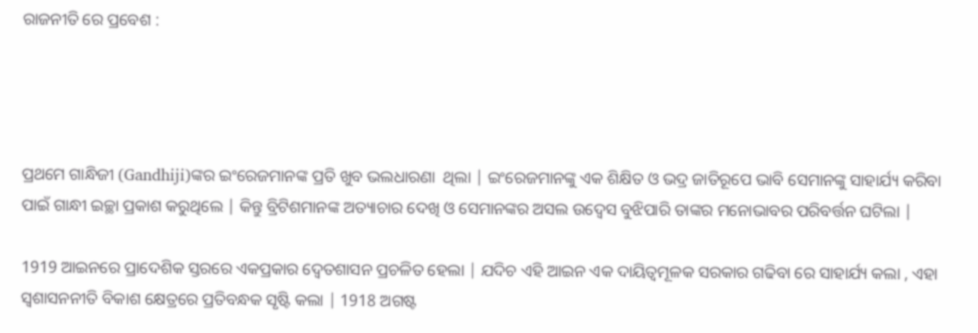ରାଜନୀତି ରେ ପ୍ରବେଶ :




ପ୍ରଥମେ ଗାନ୍ଧିଜୀ (Gandhiji)ଙ୍କର ଇଂରେଜମାନଙ୍କ ପ୍ରତି ଖୁବ ଭଲଧାରଣା  ଥିଲା | ଇଂରେଜମାନଙ୍କୁ ଏକ ଶିକ୍ଷିତ ଓ ଭଦ୍ର ଜାତିରୂପେ ଭାବି ସେମାନଙ୍କୁ ସାହାର୍ଯ୍ୟ କରିବା ପାଇଁ ଗାନ୍ଧୀ ଇଚ୍ଛା ପ୍ରକାଶ କରୁଥିଲେ | କିନ୍ତୁ ବ୍ରିଟିଶମାନଙ୍କ ଅତ୍ୟାଚାର ଦେଖି ଓ ସେମାନଙ୍କର ଅସଲ ଉଦ୍ୱେସ ବୁଝିପାରି ତାଙ୍କର ମନୋଭାବର ପରିବର୍ତ୍ତନ ଘଟିଲା |

1919 ଆଇନରେ ପ୍ରାଦେଶିକ ସ୍ତରରେ ଏକପ୍ରକାର ଦ୍ୱେତଶାସନ ପ୍ରଚଳିତ ହେଲା | ଯଦିଚ ଏହି ଆଇନ ଏକ ଦାୟିତ୍ୱମୂଳକ ସରକାର ଗଢିବା ରେ ସାହାର୍ଯ୍ୟ କଲା , ଏହା ସ୍ଵଶାସନନୀତି ବିକାଶ କ୍ଷେତ୍ରରେ ପ୍ରତିବନ୍ଧକ ସୃଷ୍ଟି କଲା | 1918 ଅଗଷ୍ଟ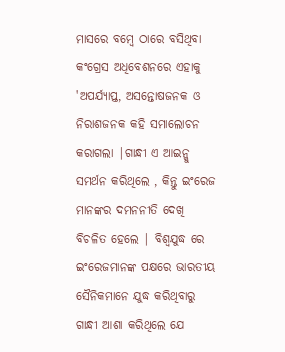ମାସରେ ବମ୍ବେ ଠାରେ ବସିଥିବା କଂଗ୍ରେସ ଅଧିବେଶନରେ ଏହାକୁ 'ଅପର୍ଯ୍ୟାପ୍ତ, ଅସନ୍ତୋଷଜନକ ଓ ନିରାଶଜନକ କହି ସମାଲୋଚନ କରାଗଲା |ଗାନ୍ଧୀ ଏ ଆଇନ୍କୁ ସମର୍ଥନ କରିଥିଲେ , କିନ୍ତୁ ଇଂରେଜ ମାନଙ୍କର ଦମନନୀତି ଦେଖି ବିଚଳିତ ହେଲେ | ବିଶ୍ୱଯୁଦ୍ଧ ରେ ଇଂରେଜମାନଙ୍କ ପକ୍ଷରେ ଭାରତୀୟ ସୈନିକମାନେ ଯୁଦ୍ଧ କରିଥିବାରୁ ଗାନ୍ଧୀ ଆଶା କରିଥିଲେ ଯେ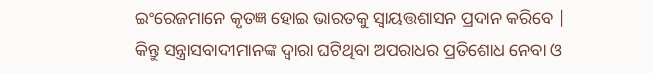ଇଂରେଜମାନେ କୃତଜ୍ଞ ହୋଇ ଭାରତକୁ ସ୍ୱାୟତ୍ତଶାସନ ପ୍ରଦାନ କରିବେ | କିନ୍ତୁ ସନ୍ତ୍ରାସବାଦୀମାନଙ୍କ ଦ୍ୱାରା ଘଟିଥିବା ଅପରାଧର ପ୍ରତିଶୋଧ ନେବା ଓ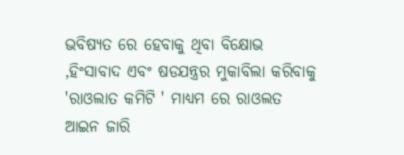ଭବିଷ୍ୟତ ରେ ହେବାକୁ ଥିବା ବିକ୍ଷୋଭ ,ହିଂସାବାଦ ଏବଂ ଷଡଯନ୍ତ୍ରର ମୁକାବିଲା କରିବାକୁ 'ରାଓଲାତ କମିଟି ' ମାଧ୍ୟମ ରେ ରାଓଲତ ଆଇନ ଜାରି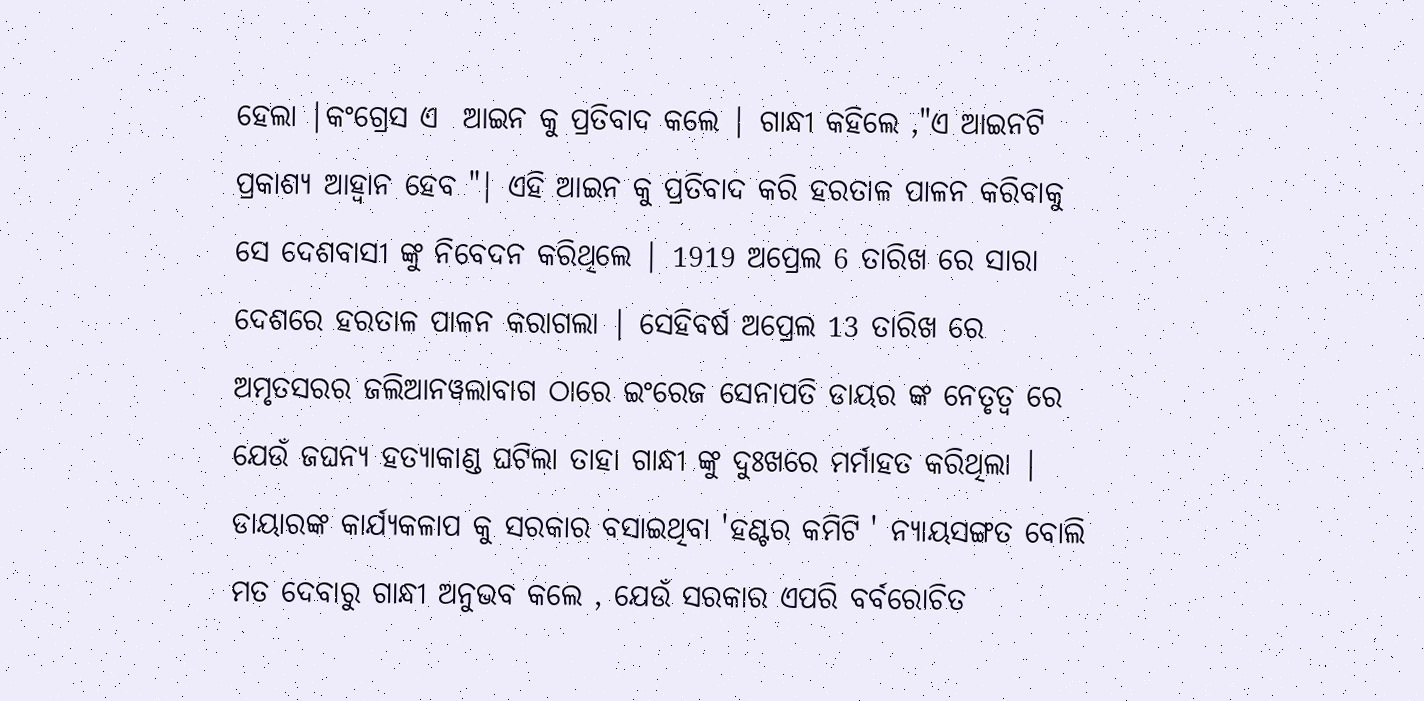ହେଲା |କଂଗ୍ରେସ ଏ  ଆଇନ କୁ ପ୍ରତିବାଦ କଲେ | ଗାନ୍ଧୀ କହିଲେ ,"ଏ ଆଇନଟି   ପ୍ରକାଶ୍ୟ ଆହ୍ୱାନ ହେବ "| ଏହି ଆଇନ କୁ ପ୍ରତିବାଦ କରି ହରତାଳ ପାଳନ କରିବାକୁ ସେ ଦେଶବାସୀ ଙ୍କୁ ନିବେଦନ କରିଥିଲେ | 1919 ଅପ୍ରେଲ 6 ତାରିଖ ରେ ସାରା ଦେଶରେ ହରତାଳ ପାଳନ କରାଗଲା | ସେହିବର୍ଷ ଅପ୍ରେଲ 13 ତାରିଖ ରେ ଅମୃତସରର ଜଲିଆନୱଲାବାଗ ଠାରେ ଇଂରେଜ ସେନାପତି ଡାୟର ଙ୍କ ନେତୃତ୍ୱ ରେ ଯେଉଁ ଜଘନ୍ୟ ହତ୍ୟାକାଣ୍ଡ ଘଟିଲା ତାହା ଗାନ୍ଧୀ ଙ୍କୁ ଦୁଃଖରେ ମର୍ମାହତ କରିଥିଲା | ଡାୟାରଙ୍କ କାର୍ଯ୍ୟକଳାପ କୁ ସରକାର ବସାଇଥିବା 'ହଣ୍ଟର କମିଟି ' ନ୍ୟାୟସଙ୍ଗତ ବୋଲି ମତ ଦେବାରୁ ଗାନ୍ଧୀ ଅନୁଭବ କଲେ , ଯେଉଁ ସରକାର ଏପରି ବର୍ବରୋଚିତ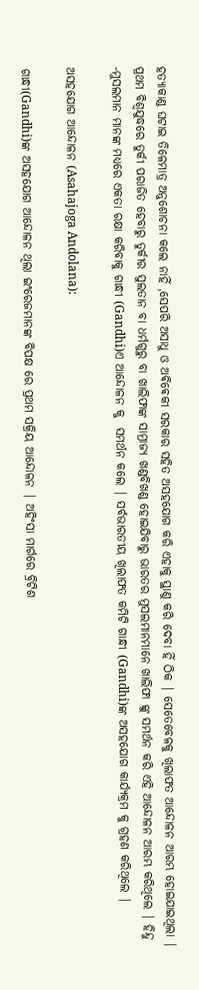ହତ୍ୟାକାଣ୍ଡ ଘଟାଇ ତିଳେମାତ୍ର ଅନୁଶୋଚନା କଲେ ନାହିଁ ,ସେପରି ଅସାଧୁ ଓ ଅଵିଵେକୀ ସରକାର ସହିତ ଅସହଯୋଗ କରି ଏହାକୁ ସ୍ଥାଣୁ କରି ଦେବା ହିଁ ଠିକ | ସେତେବେଳକୁ ଖିଲାଫତ ଆନ୍ଦୋଳନ ଆରମ୍ଭ ହୋଇଯାଇଥିଲା | ପ୍ରଥମ ବିଶ୍ବଯୁଦ୍ଧରେ ତୁର୍କୀ ପରାଜିତ ହେବାରୁ ତୁର୍କୀର ସୁଲତାନ ବା ଧର୍ମଗୁରୁ ବା ଖାଲିଫାଙ୍କ ସାମ୍ରାଜ୍ୟ ଖଣ୍ଡବିଖଣ୍ଡ ହୋଇଯିବାରୁ ଭାରତର ମୁସଲମାନମାନେ ଖାଲିଫା ଙ୍କୁ ସମର୍ଥନ କରି ଏହି ଆନ୍ଦୋଳନ ଆରମ୍ଭ କରିଥିଲେ | ହିନ୍ଦୁ -ମୁସଲମାନ ମାନଙ୍କ ମଧ୍ୟରେ ଏକତା ରକ୍ଷା କରିବାକୁ ଗାନ୍ଧୀ (Gandhi)ଏ ଆନ୍ଦୋଳନ କୁ  ସମର୍ଥନ କଲେ | ସର୍ବଭାରତୀୟ ଖିଲାଫତ କମିଟି ଗାନ୍ଧୀ (Gandhi)ଙ୍କ ଅସହଯୋଗ କାର୍ଯ୍ୟକ୍ରମ କୁ ଗ୍ରହଣ କରିଥିଲେ |

ଅସହଯୋଗ ଆନ୍ଦୋଳନ (Asahajoga Andolana):

ଗାନ୍ଧୀ(Gandhi)ଙ୍କ ଅସହଯୋଗ ଆନ୍ଦୋଳନ ଥିଲା ଇଂରେଜମାନଙ୍କ ବିପକ୍ଷ ରେ ପ୍ରଥମ ସକ୍ରିୟ ଆନ୍ଦୋଳନ | ଅହିଂସା ମାର୍ଗରେ ବ୍ରିଟିଶ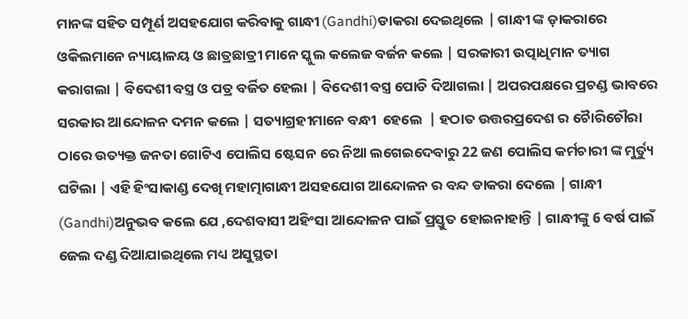ମାନଙ୍କ ସହିତ ସମ୍ପୂର୍ଣ ଅସହଯୋଗ କରିବାକୁ ଗାନ୍ଧୀ (Gandhi)ଡାକରା ଦେଇଥିଲେ | ଗାନ୍ଧୀ ଙ୍କ ଡ଼ାକରାରେ ଓକିଲମାନେ ନ୍ୟାୟାଳୟ ଓ ଛାତ୍ରଛାତ୍ରୀ ମାନେ ସ୍କୁଲ କଲେଜ ବର୍ଜନ କଲେ | ସରକାରୀ ଉତ୍ପାଧିମାନ ତ୍ୟାଗ କରାଗଲା | ବିଦେଶୀ ବସ୍ତ୍ର ଓ ପତ୍ର ବର୍ଜିତ ହେଲା | ବିଦେଶୀ ବସ୍ତ୍ର ପୋଡି ଦିଆଗଲା | ଅପରପକ୍ଷରେ ପ୍ରଚଣ୍ଡ ଭାବରେ ସରକାର ଆନ୍ଦୋଳନ ଦମନ କଲେ | ସତ୍ୟାଗ୍ରହୀମାନେ ବନ୍ଧୀ  ହେଲେ  | ହଠାତ ଉତ୍ତରପ୍ରଦେଶ ର ଚୋୖରିଚୌରା ଠାରେ ଉତ୍ୟକ୍ତ ଜନତା ଗୋଟିଏ ପୋଲିସ ଷ୍ଟେସନ ରେ ନିଆ ଲଗେଇଦେବାରୁ 22 ଜଣ ପୋଲିସ କର୍ମଚାରୀ ଙ୍କ ମୁର୍ତ୍ୟୁ ଘଟିଲା | ଏହି ହିଂସାକାଣ୍ଡ ଦେଖି ମହାତ୍ମାଗାନ୍ଧୀ ଅସହଯୋଗ ଆନ୍ଦୋଳନ ର ବନ୍ଦ ଡାକରା ଦେଲେ | ଗାନ୍ଧୀ (Gandhi)ଅନୁଭବ କଲେ ଯେ ,ଦେଶବାସୀ ଅହିଂସା ଆନ୍ଦୋଳନ ପାଇଁ ପ୍ରସ୍ତୁତ ହୋଇନାହାନ୍ତି | ଗାନ୍ଧୀଙ୍କୁ 6 ବର୍ଷ ପାଇଁ ଜେଲ ଦଣ୍ଡ ଦିଆଯାଇଥିଲେ ମଧ୍ୟ ଅସୁସ୍ଥତା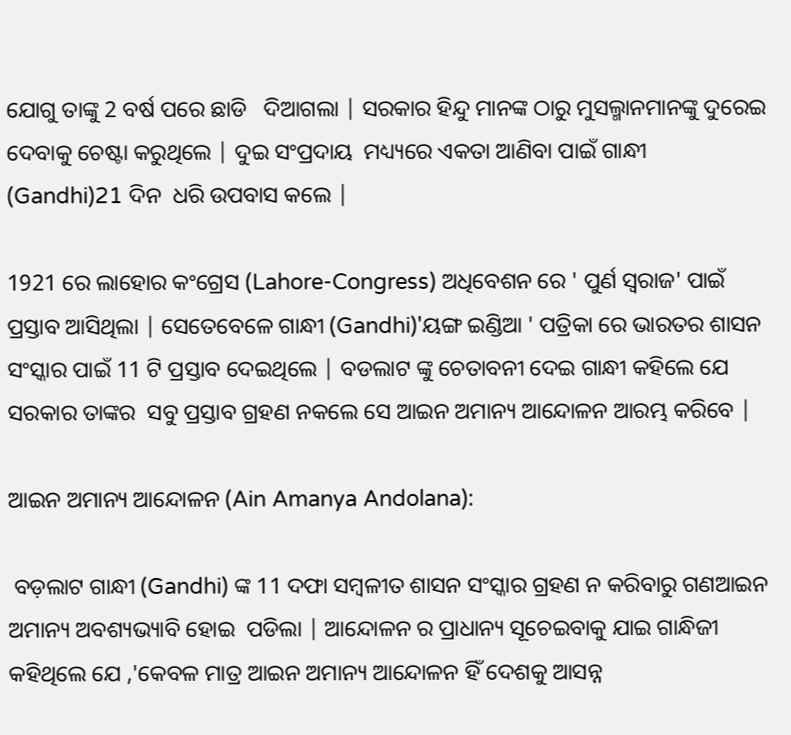ଯୋଗୁ ତାଙ୍କୁ 2 ବର୍ଷ ପରେ ଛାଡି   ଦିଆଗଲା | ସରକାର ହିନ୍ଦୁ ମାନଙ୍କ ଠାରୁ ମୁସଲ୍ମାନମାନଙ୍କୁ ଦୁରେଇ ଦେବାକୁ ଚେଷ୍ଟା କରୁଥିଲେ | ଦୁଇ ସଂପ୍ରଦାୟ  ମଧ୍ୟ୍ୟରେ ଏକତା ଆଣିବା ପାଇଁ ଗାନ୍ଧୀ (Gandhi)21 ଦିନ  ଧରି ଉପବାସ କଲେ |

1921 ରେ ଲାହୋର କଂଗ୍ରେସ (Lahore-Congress) ଅଧିବେଶନ ରେ ' ପୁର୍ଣ ସ୍ୱରାଜ' ପାଇଁ ପ୍ରସ୍ତାବ ଆସିଥିଲା | ସେତେବେଳେ ଗାନ୍ଧୀ (Gandhi)'ୟଙ୍ଗ ଇଣ୍ଡିଆ ' ପତ୍ରିକା ରେ ଭାରତର ଶାସନ ସଂସ୍କାର ପାଇଁ 11 ଟି ପ୍ରସ୍ତାବ ଦେଇଥିଲେ | ବଡଲାଟ ଙ୍କୁ ଚେତାବନୀ ଦେଇ ଗାନ୍ଧୀ କହିଲେ ଯେ ସରକାର ତାଙ୍କର  ସବୁ ପ୍ରସ୍ତାବ ଗ୍ରହଣ ନକଲେ ସେ ଆଇନ ଅମାନ୍ୟ ଆନ୍ଦୋଳନ ଆରମ୍ଭ କରିବେ |

ଆଇନ ଅମାନ୍ୟ ଆନ୍ଦୋଳନ (Ain Amanya Andolana):

 ବଡ଼ଲାଟ ଗାନ୍ଧୀ (Gandhi) ଙ୍କ 11 ଦଫା ସମ୍ବଳୀତ ଶାସନ ସଂସ୍କାର ଗ୍ରହଣ ନ କରିବାରୁ ଗଣଆଇନ ଅମାନ୍ୟ ଅବଶ୍ୟଭ୍ୟାବି ହୋଇ  ପଡିଲା | ଆନ୍ଦୋଳନ ର ପ୍ରାଧାନ୍ୟ ସୂଚେଇବାକୁ ଯାଇ ଗାନ୍ଧିଜୀ କହିଥିଲେ ଯେ ,'କେବଳ ମାତ୍ର ଆଇନ ଅମାନ୍ୟ ଆନ୍ଦୋଳନ ହିଁ ଦେଶକୁ ଆସନ୍ନ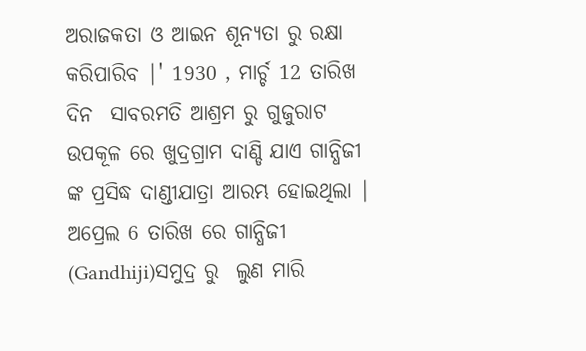ଅରାଜକତା ଓ ଆଇନ ଶୂନ୍ୟତା ରୁ ରକ୍ଷା କରିପାରିବ |' 1930 , ମାର୍ଚ୍ଚ 12 ତାରିଖ ଦିନ  ସାବରମତି ଆଶ୍ରମ ରୁ ଗୁଜୁରାଟ  ଉପକୂଳ ରେ ଖୁଦ୍ରଗ୍ରାମ ଦାଣ୍ଡି ଯାଏ ଗାନ୍ଧିଜୀ ଙ୍କ ପ୍ରସିଦ୍ଧ ଦାଣ୍ଡୀଯାତ୍ରା ଆରମ୍ଭ ହୋଇଥିଲା | ଅପ୍ରେଲ 6 ତାରିଖ ରେ ଗାନ୍ଧିଜୀ  (Gandhiji)ସମୁଦ୍ର ରୁ  ଲୁଣ ମାରି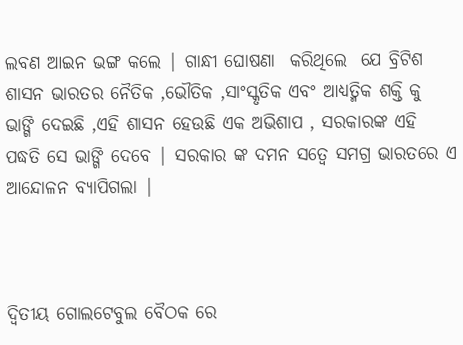ଲବଣ ଆଇନ ଭଙ୍ଗ କଲେ | ଗାନ୍ଧୀ ଘୋଷଣା  କରିଥିଲେ  ଯେ ବ୍ରିଟିଶ ଶାସନ ଭାରତର ନୈତିକ ,ଭୌତିକ ,ସାଂସ୍କୃତିକ ଏବଂ ଆଧ୍ୟତ୍ମିକ ଶକ୍ତି କୁ ଭାଙ୍ଗି ଦେଇଛି ,ଏହି ଶାସନ ହେଉଛି ଏକ ଅଭିଶାପ , ସରକାରଙ୍କ ଏହି ପଦ୍ଧତି ସେ ଭାଙ୍ଗି ଦେବେ | ସରକାର ଙ୍କ ଦମନ ସତ୍ୱେ ସମଗ୍ର ଭାରତରେ ଏ ଆନ୍ଦୋଳନ ବ୍ୟାପିଗଲା |



ଦ୍ୱିତୀୟ ଗୋଲଟେବୁଲ ବୈଠକ ରେ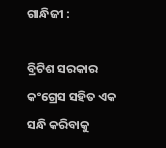ଗାନ୍ଧିଜୀ :

ବ୍ରିଟିଶ ସରକାର କଂଗ୍ରେସ ସହିତ ଏକ ସନ୍ଧି କରିବାକୁ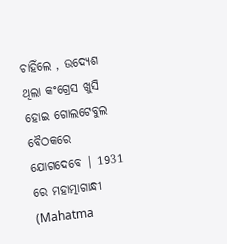ଚାହିଁଲେ , ଉଦ୍ୟେଶ ଥିଲା କଂଗ୍ରେସ ଖୁସି ହୋଇ ଗୋଲଟେବୁଲ ବୈଠକରେ ଯୋଗଦେବେ | 1931 ରେ ମହାତ୍ମାଗାନ୍ଧୀ (Mahatma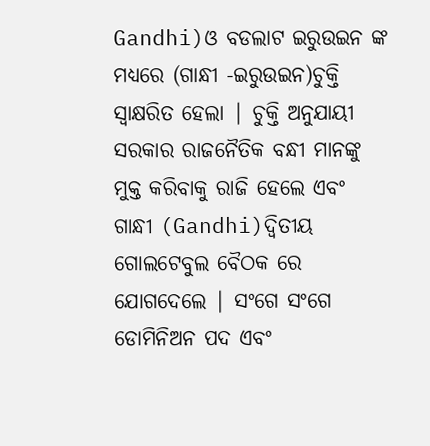Gandhi)ଓ ବଡଲାଟ ଇରୁଉଇନ ଙ୍କ ମଧ୍ୟରେ (ଗାନ୍ଧୀ -ଇରୁଉଇନ)ଚୁକ୍ତି ସ୍ୱାକ୍ଷରିତ ହେଲା | ଚୁକ୍ତି ଅନୁଯାୟୀ ସରକାର ରାଜନୈତିକ ବନ୍ଧୀ ମାନଙ୍କୁ ମୁକ୍ତ କରିବାକୁ ରାଜି ହେଲେ ଏବଂ ଗାନ୍ଧୀ (Gandhi)ଦ୍ୱିତୀୟ ଗୋଲଟେବୁଲ ବୈଠକ ରେ ଯୋଗଦେଲେ | ସଂଗେ ସଂଗେ ଡୋମିନିଅନ ପଦ ଏବଂ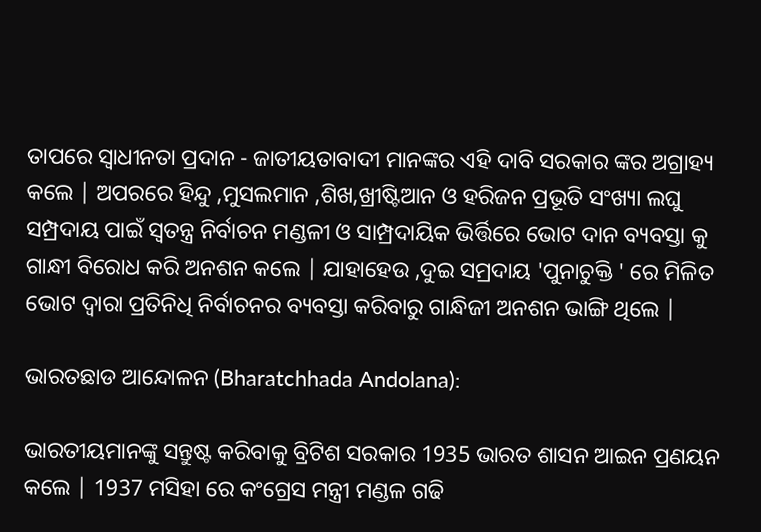ତାପରେ ସ୍ୱାଧୀନତା ପ୍ରଦାନ - ଜାତୀୟତାବାଦୀ ମାନଙ୍କର ଏହି ଦାବି ସରକାର ଙ୍କର ଅଗ୍ରାହ୍ୟ କଲେ | ଅପରରେ ହିନ୍ଦୁ ,ମୁସଲମାନ ,ଶିଖ,ଖ୍ରୀଷ୍ଟିଆନ ଓ ହରିଜନ ପ୍ରଭୂତି ସଂଖ୍ୟା ଲଘୁ ସମ୍ପ୍ରଦାୟ ପାଇଁ ସ୍ୱତନ୍ତ୍ର ନିର୍ବାଚନ ମଣ୍ଡଳୀ ଓ ସାମ୍ପ୍ରଦାୟିକ ଭିର୍ତ୍ତିରେ ଭୋଟ ଦାନ ବ୍ୟବସ୍ତା କୁ ଗାନ୍ଧୀ ବିରୋଧ କରି ଅନଶନ କଲେ | ଯାହାହେଉ ,ଦୁଇ ସମ୍ରଦାୟ 'ପୁନାଚୁକ୍ତି ' ରେ ମିଳିତ ଭୋଟ ଦ୍ୱାରା ପ୍ରତିନିଧି ନିର୍ବାଚନର ବ୍ୟବସ୍ତା କରିବାରୁ ଗାନ୍ଧିଜୀ ଅନଶନ ଭାଙ୍ଗି ଥିଲେ |

ଭାରତଛାଡ ଆନ୍ଦୋଳନ (Bharatchhada Andolana):

ଭାରତୀୟମାନଙ୍କୁ ସନ୍ତୁଷ୍ଟ କରିବାକୁ ବ୍ରିଟିଶ ସରକାର 1935 ଭାରତ ଶାସନ ଆଇନ ପ୍ରଣୟନ କଲେ | 1937 ମସିହା ରେ କଂଗ୍ରେସ ମନ୍ତ୍ରୀ ମଣ୍ଡଳ ଗଢି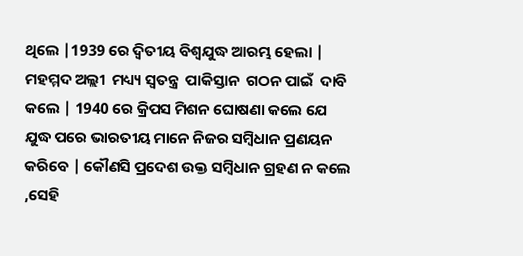ଥିଲେ |1939 ରେ ଦ୍ୱିତୀୟ ବିଶ୍ୱଯୁଦ୍ଧ ଆରମ୍ଭ ହେଲା | ମହମ୍ମଦ ଅଲ୍ଲୀ  ମଧ୍ୟ୍ୟ ସ୍ୱତନ୍ତ୍ର  ପାକିସ୍ତାନ  ଗଠନ ପାଇଁ  ଦାବି କଲେ | 1940 ରେ କ୍ରିପସ ମିଶନ ଘୋଷଣା କଲେ ଯେ ଯୁଦ୍ଧ ପରେ ଭାରତୀୟ ମାନେ ନିଜର ସମ୍ବିଧାନ ପ୍ରଣୟନ କରିବେ | କୌଣସି ପ୍ରଦେଶ ଉକ୍ତ ସମ୍ବିଧାନ ଗ୍ରହଣ ନ କଲେ ,ସେହି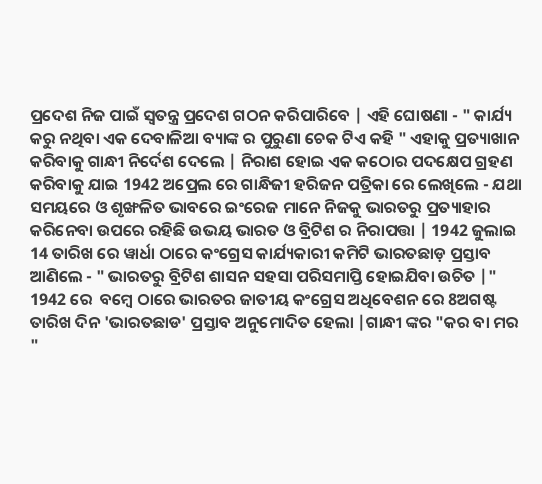ପ୍ରଦେଶ ନିଜ ପାଇଁ ସ୍ୱତନ୍ତ୍ର ପ୍ରଦେଶ ଗଠନ କରିପାରିବେ | ଏହି ଘୋଷଣା - " କାର୍ଯ୍ୟ କରୁ ନଥିବା ଏକ ଦେବାଳିଆ ବ୍ୟାଙ୍କ ର ପୁରୁଣା ଚେକ ଟିଏ କହି " ଏହାକୁ ପ୍ରତ୍ୟାଖାନ କରିବାକୁ ଗାନ୍ଧୀ ନିର୍ଦେଶ ଦେଲେ | ନିରାଶ ହୋଇ ଏକ କଠୋର ପଦକ୍ଷେପ ଗ୍ରହଣ କରିବାକୁ ଯାଇ 1942 ଅପ୍ରେଲ ରେ ଗାନ୍ଧିଜୀ ହରିଜନ ପତ୍ରିକା ରେ ଲେଖିଲେ - ଯଥା ସମୟରେ ଓ ଶୃଙ୍ଖଳିତ ଭାବରେ ଇଂରେଜ ମାନେ ନିଜକୁ ଭାରତରୁ ପ୍ରତ୍ୟାହାର କରିନେବା ଉପରେ ରହିଛି ଉଭୟ ଭାରତ ଓ ବ୍ରିଟିଶ ର ନିରାପତ୍ତା | 1942 ଜୁଲାଇ 14 ତାରିଖ ରେ ୱାର୍ଧା ଠାରେ କଂଗ୍ରେସ କାର୍ଯ୍ୟକାରୀ କମିଟି ଭାରତଛାଡ଼ ପ୍ରସ୍ତାବ ଆଣିଲେ - " ଭାରତରୁ ବ୍ରିଟିଶ ଶାସନ ସହସା ପରିସମାପ୍ତି ହୋଇଯିବା ଉଚିତ |" 1942 ରେ  ବମ୍ବେ ଠାରେ ଭାରତର ଜାତୀୟ କଂଗ୍ରେସ ଅଧିବେଶନ ରେ 8ଅଗଷ୍ଟ  ତାରିଖ ଦିନ 'ଭାରତଛାଡ' ପ୍ରସ୍ତାବ ଅନୁମୋଦିତ ହେଲା |ଗାନ୍ଧୀ ଙ୍କର "କର ବା ମର "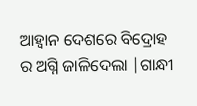ଆହ୍ୱାନ ଦେଶରେ ବିଦ୍ରୋହ ର ଅଗ୍ନି ଜାଳିଦେଲା |ଗାନ୍ଧୀ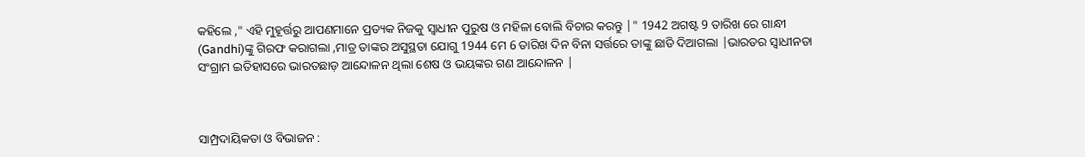କହିଲେ ," ଏହି ମୁହୂର୍ତ୍ତରୁ ଆପଣମାନେ ପ୍ରତ୍ୟକ ନିଜକୁ ସ୍ୱାଧୀନ ପୁରୁଷ ଓ ମହିଳା ବୋଲି ବିଚାର କରନ୍ତୁ |" 1942 ଅଗଷ୍ଟ 9 ତାରିଖ ରେ ଗାନ୍ଧୀ (Gandhi)ଙ୍କୁ ଗିରଫ କରାଗଲା ,ମାତ୍ର ତାଙ୍କର ଅସୁସ୍ଥତା ଯୋଗୁ 1944 ମେ 6 ତାରିଖ ଦିନ ବିନା ସର୍ତ୍ତରେ ତାଙ୍କୁ ଛାଡି ଦିଆଗଲା |ଭାରତର ସ୍ୱାଧୀନତା ସଂଗ୍ରାମ ଇତିହାସରେ ଭାରତଛାଡ଼ ଆନ୍ଦୋଳନ ଥିଲା ଶେଷ ଓ ଭୟଙ୍କର ଗଣ ଆନ୍ଦୋଳନ |



ସାମ୍ପ୍ରଦାୟିକତା ଓ ବିଭାଜନ :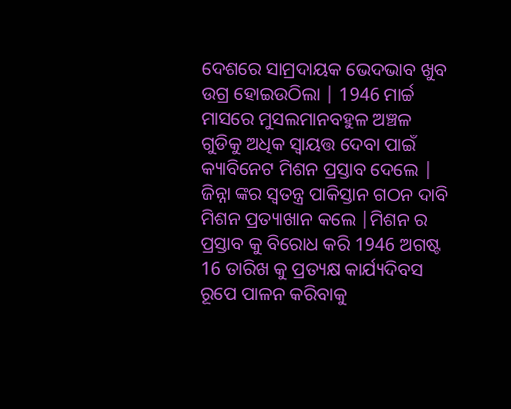ଦେଶରେ ସାମ୍ରଦାୟକ ଭେଦଭାବ ଖୁବ ଉଗ୍ର ହୋଇଉଠିଲା | 1946 ମାର୍ଚ୍ଚ ମାସରେ ମୁସଲମାନବହୁଳ ଅଞ୍ଚଳ ଗୁଡିକୁ ଅଧିକ ସ୍ୱାୟତ୍ତ ଦେବା ପାଇଁ କ୍ୟାବିନେଟ ମିଶନ ପ୍ରସ୍ତାବ ଦେଲେ | ଜିନ୍ନା ଙ୍କର ସ୍ୱତନ୍ତ୍ର ପାକିସ୍ତାନ ଗଠନ ଦାବି ମିଶନ ପ୍ରତ୍ୟାଖାନ କଲେ |ମିଶନ ର ପ୍ରସ୍ତାବ କୁ ବିରୋଧ କରି 1946 ଅଗଷ୍ଟ 16 ତାରିଖ କୁ ପ୍ରତ୍ୟକ୍ଷ କାର୍ଯ୍ୟଦିବସ ରୂପେ ପାଳନ କରିବାକୁ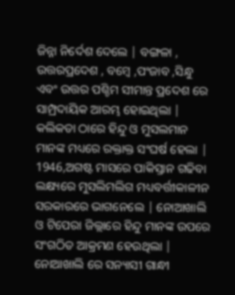ଜିନ୍ନା ନିର୍ଦେଶ ଦେଲେ | ବଙ୍ଗଳା , ଉତ୍ତରପ୍ରଦେଶ , ବମ୍ବେ ,ପଂଜାବ ,ସିନ୍ଧୁ ଏବଂ ଉତ୍ତର ପଶ୍ଚିମ ସୀମାନ୍ତ ପ୍ରଦେଶ ରେ ସାମ୍ପ୍ରଦାୟିକ ଆରମ୍ଭ ହୋଇଥିଲା | କଲିକତା ଠାରେ ହିନ୍ଦୁ ଓ ମୁସଲମାନ ମାନଙ୍କ ମଧ୍ୟରେ ରକ୍ତାକ୍ତ ସଂଘର୍ଷ ହେଲା | 1946,ଅଗଷ୍ଟ ମାସରେ ପାକିସ୍ତାନ ଗଢିବା ଲକ୍ଷ୍ୟରେ ମୁସଲିମଲିଗ ମଧ୍ୟବର୍ତ୍ତୀକାଳୀନ ସରକାରରେ ଭାଗନେଲେ | ନୋଆଖାଲି ଓ ଟିପେରା ଜିଲ୍ଲାରେ ହିନ୍ଦୁ ମାନଙ୍କ ଉପରେ ସଂଗଠିତ ଆକ୍ରମଣ ହେଉଥିଲା | ନୋଆଖାଲି ରେ ସନ୍ୟାସୀ ଗାନ୍ଧୀ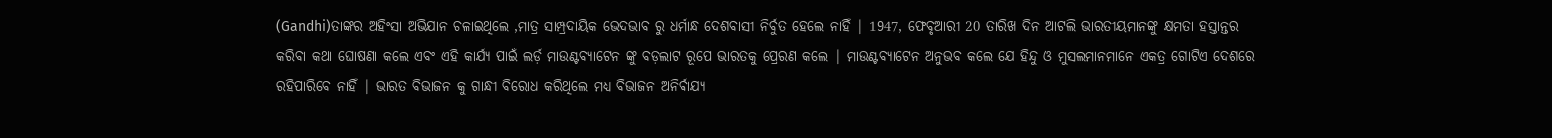(Gandhi)ତାଙ୍କର ଅହିଂସା ଅଭିଯାନ ଚଳାଇଥିଲେ ,ମାତ୍ର ସାମ୍ପ୍ରଦାୟିକ ଭେଦଭାବ ରୁ ଧର୍ମାନ୍ଧ ଦେଶବାସୀ ନିର୍ବୁତ ହେଲେ ନାହିଁ | 1947, ଫେବୃଆରୀ 20 ତାରିଖ ଦିନ ଆଟଲି ଭାରତୀୟମାନଙ୍କୁ କ୍ଷମତା ହସ୍ତାନ୍ତର କରିବା କଥା ଘୋଷଣା କଲେ ଏବଂ ଏହି କାର୍ଯ୍ୟ ପାଇଁ ଲର୍ଡ଼ ମାଉଣ୍ଟବ୍ୟାଟେନ ଙ୍କୁ ବଡ଼ଲାଟ ରୂପେ ଭାରତକୁ ପ୍ରେରଣ କଲେ | ମାଉଣ୍ଟବ୍ୟାଟେନ ଅନୁଭବ କଲେ ଯେ ହିନ୍ଦୁ ଓ ମୁସଲମାନମାନେ ଏକତ୍ର ଗୋଟିଏ ଦେଶରେ ରହିପାରିବେ ନାହିଁ | ଭାରତ ବିଭାଜନ କୁ ଗାନ୍ଧୀ ବିରୋଧ କରିଥିଲେ ମଧ୍ୟ ବିଭାଜନ ଅନିର୍ଵାଯ୍ୟ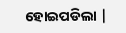ହୋଇପଡିଲା |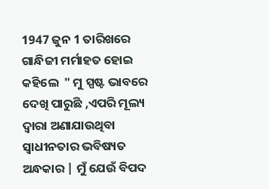1947 ଜୁନ 1 ତାରିଖରେ ଗାନ୍ଧିଜୀ ମର୍ମାହତ ହୋଇ କହିଲେ  " ମୁ ସ୍ପଷ୍ଟ ଭାବରେ ଦେଖି ପାରୁଛି ,ଏପରି ମୂଲ୍ୟ ଦ୍ୱାରା ଅଣାଯାଉଥିବା ସ୍ୱାଧୀନତାର ଭବିଷ୍ୟତ ଅନ୍ଧକାର | ମୁଁ ଯେଉଁ ବିପଦ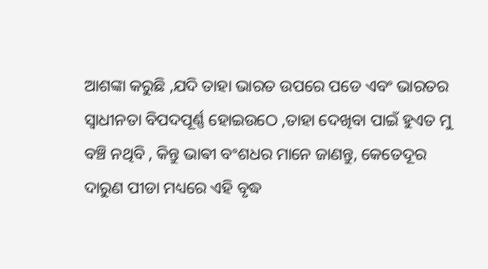ଆଶଙ୍କା କରୁଛି ,ଯଦି ତାହା ଭାରତ ଉପରେ ପଡେ ଏବଂ ଭାରତର ସ୍ୱାଧୀନତା ବିପଦପୂର୍ଣ୍ଣ ହୋଇଉଠେ ,ତାହା ଦେଖିବା ପାଇଁ ହୁଏତ ମୁ ବଞ୍ଚି ନଥିବି , କିନ୍ତୁ ଭାଵୀ ବଂଶଧର ମାନେ ଜାଣନ୍ତୁ, କେତେଦୂର ଦାରୁଣ ପୀଡା ମଧ୍ୟରେ ଏହି ବୃଦ୍ଧ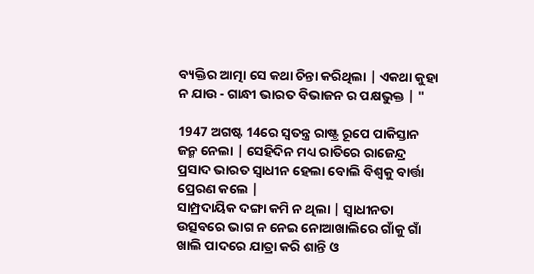ବ୍ୟକ୍ତିର ଆତ୍ମା ସେ କଥା ଚିନ୍ତା କରିଥିଲା | ଏକଥା କୁହା ନ ଯାଉ - ଗାନ୍ଧୀ ଭାରତ ବିଭାଜନ ର ପକ୍ଷଭୁକ୍ତ | "

1947 ଅଗଷ୍ଟ 14ରେ ସ୍ୱତନ୍ତ୍ର ରାଷ୍ଟ୍ର ରୂପେ ପାକିସ୍ତାନ ଜନ୍ମ ନେଲା | ସେହିଦିନ ମଧ୍ୟ ରାତିରେ ରାଜେନ୍ଦ୍ର ପ୍ରସାଦ ଭାରତ ସ୍ୱାଧୀନ ହେଲା ବୋଲି ବିଶ୍ୱକୁ ବାର୍ତ୍ତା ପ୍ରେରଣ କଲେ |
ସାମ୍ପ୍ରଦାୟିକ ଦଙ୍ଗା କମି ନ ଥିଲା | ସ୍ୱାଧୀନତା ଉତ୍ସବରେ ଭାଗ ନ ନେଇ ନୋଆଖାଲିରେ ଗାଁକୁ ଗାଁ ଖାଲି ପାଦରେ ଯାତ୍ରା କରି ଶାନ୍ତି ଓ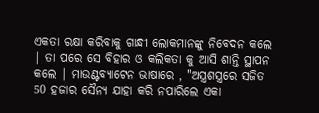ଏକତା ରକ୍ଷା କରିବାକୁ ଗାନ୍ଧୀ ଲୋକମାନଙ୍କୁ ନିବେଦନ କଲେ | ତା ପରେ ସେ ବିହାର ଓ କଲିକତା କୁ ଆସି ଶାନ୍ତି ସ୍ଥାପନ କଲେ | ମାଉଣ୍ଟବ୍ୟାଟେନ ଭାଷାରେ , "ଅସ୍ତ୍ରଶସ୍ତ୍ରରେ ସଜିତ 50 ହଜାର ସୈନ୍ୟ ଯାହା କରି ନପାରିଲେ ଏକା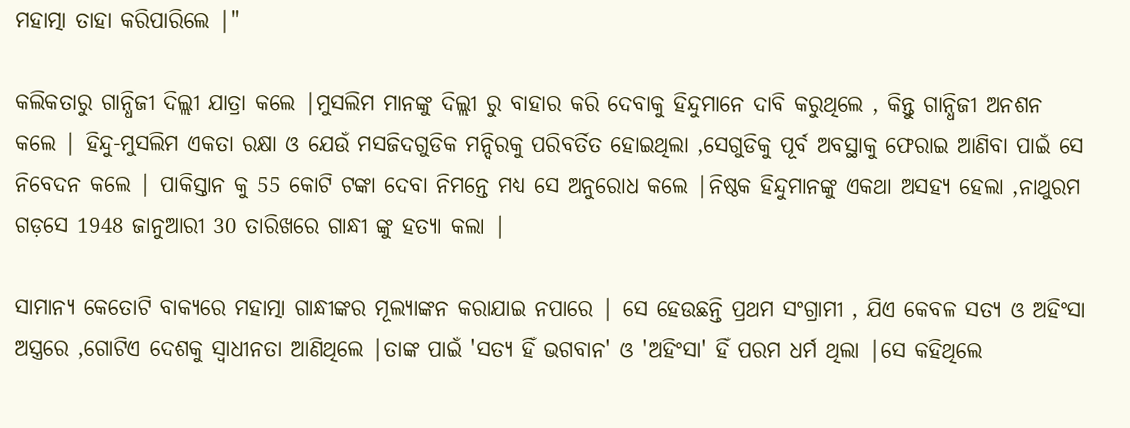ମହାତ୍ମା ତାହା କରିପାରିଲେ |"

କଲିକତାରୁ ଗାନ୍ଧିଜୀ ଦିଲ୍ଲୀ ଯାତ୍ରା କଲେ |ମୁସଲିମ ମାନଙ୍କୁ ଦିଲ୍ଲୀ ରୁ ବାହାର କରି ଦେବାକୁ ହିନ୍ଦୁମାନେ ଦାବି କରୁଥିଲେ , କିନ୍ତୁ ଗାନ୍ଧିଜୀ ଅନଶନ କଲେ | ହିନ୍ଦୁ-ମୁସଲିମ ଏକତା ରକ୍ଷା ଓ ଯେଉଁ ମସଜିଦଗୁଡିକ ମନ୍ଦିରକୁ ପରିବର୍ତିତ ହୋଇଥିଲା ,ସେଗୁଡିକୁ ପୂର୍ବ ଅବସ୍ଥାକୁ ଫେରାଇ ଆଣିବା ପାଇଁ ସେ ନିବେଦନ କଲେ | ପାକିସ୍ତାନ କୁ 55 କୋଟି ଟଙ୍କା ଦେବା ନିମନ୍ତେ ମଧ୍ୟ ସେ ଅନୁରୋଧ କଲେ |ନିଷ୍ଠକ ହିନ୍ଦୁମାନଙ୍କୁ ଏକଥା ଅସହ୍ୟ ହେଲା ,ନାଥୁରମ ଗଡ଼ସେ 1948 ଜାନୁଆରୀ 30 ତାରିଖରେ ଗାନ୍ଧୀ ଙ୍କୁ ହତ୍ୟା କଲା |

ସାମାନ୍ୟ କେତୋଟି ବାକ୍ୟରେ ମହାତ୍ମା ଗାନ୍ଧୀଙ୍କର ମୂଲ୍ୟାଙ୍କନ କରାଯାଇ ନପାରେ | ସେ ହେଉଛନ୍ତି ପ୍ରଥମ ସଂଗ୍ରାମୀ , ଯିଏ କେବଳ ସତ୍ୟ ଓ ଅହିଂସା ଅସ୍ତ୍ରରେ ,ଗୋଟିଏ ଦେଶକୁ ସ୍ୱାଧୀନତା ଆଣିଥିଲେ |ତାଙ୍କ ପାଇଁ 'ସତ୍ୟ ହିଁ ଭଗବାନ' ଓ 'ଅହିଂସା' ହିଁ ପରମ ଧର୍ମ ଥିଲା |ସେ କହିଥିଲେ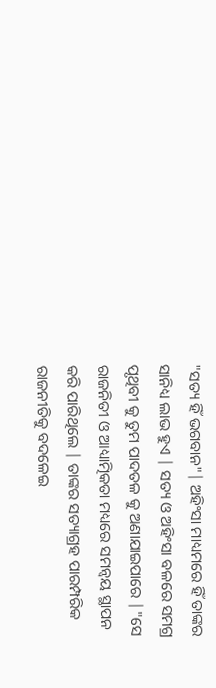"ସତ୍ୟ ହିଁ ଭଗବାନ"| ଅହିଂସା ମାଧ୍ୟମରେ ହିଁ ତାଙ୍କର ସାନିଧ୍ୟ ଲାଭ ହୁଏ | ସତ୍ୟ ଓ ଅହିଂସା ବଳରେ ସମଗ୍ର ପୃଥିବୀ କୁ ତୁମ ପାଦତଳ କୁ ଅଣାଯାଇପାରେ |"ସେ ରାଜନିତୀ ଓ ଆଧ୍ୟାତ୍ମିକତା ମଧ୍ୟରେ ସମନ୍ୱୟ ସ୍ଥାପନ କରି ପାରିଥିଲେ | ତାଙ୍କର ସତ୍ୟାଗ୍ରହ ପାରମ୍ପରିକ ରାଜନୀତିକୁ ବଦଳେଇ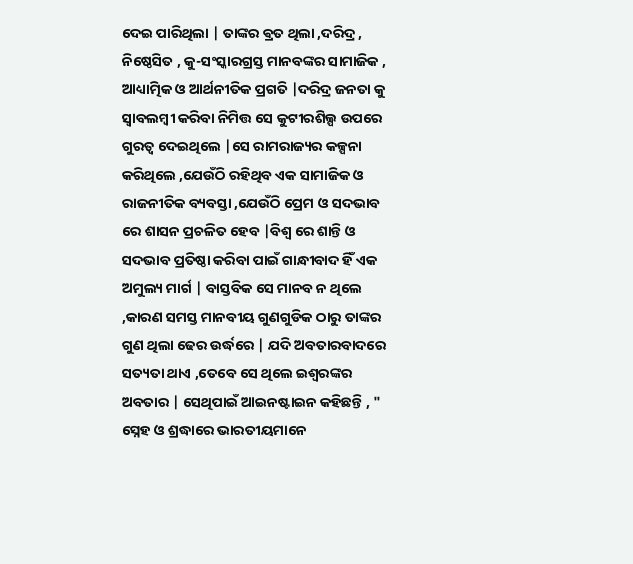ଦେଇ ପାରିଥିଲା | ତାଙ୍କର ଵ୍ରତ ଥିଲା ,ଦରିଦ୍ର , ନିଷ୍ଠେସିତ , କୁ-ସଂସ୍କାରଗ୍ରସ୍ତ ମାନବଙ୍କର ସାମାଜିକ , ଆଧ୍ୟାତ୍ମିକ ଓ ଆର୍ଥନୀତିକ ପ୍ରଗତି |ଦରିଦ୍ର ଜନତା କୁ ସ୍ୱାବଲମ୍ବୀ କରିବା ନିମିତ୍ତ ସେ କୁଟୀରଶିଲ୍ପ ଉପରେ ଗୁରତ୍ୱ ଦେଇଥିଲେ |ସେ ରାମରାଜ୍ୟର କଳ୍ପନା କରିଥିଲେ ,ଯେଉଁଠି ରହିଥିବ ଏକ ସାମାଜିକ ଓ ରାଜନୀତିକ ବ୍ୟବସ୍ତା ,ଯେଉଁଠି ପ୍ରେମ ଓ ସଦଭାବ ରେ ଶାସନ ପ୍ରଚଳିତ ହେବ |ବିଶ୍ୱ ରେ ଶାନ୍ତି ଓ ସଦଭାବ ପ୍ରତିଷ୍ଠା କରିବା ପାଇଁ ଗାନ୍ଧୀବାଦ ହିଁ ଏକ ଅମୁଲ୍ୟ ମାର୍ଗ | ବାସ୍ତବିକ ସେ ମାନବ ନ ଥିଲେ ,କାରଣ ସମସ୍ତ ମାନବୀୟ ଗୁଣଗୁଡିକ ଠାରୁ ତାଙ୍କର ଗୁଣ ଥିଲା ଢେର ଉର୍ଦ୍ଧରେ | ଯଦି ଅବତାରବାଦରେ ସତ୍ୟତା ଥାଏ ,ତେବେ ସେ ଥିଲେ ଇଶ୍ଵରଙ୍କର ଅବତାର | ସେଥିପାଇଁ ଆଇନଷ୍ଟାଇନ କହିଛନ୍ତି , " ସ୍ନେହ ଓ ଶ୍ରଦ୍ଧାରେ ଭାରତୀୟମାନେ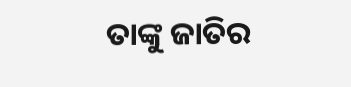ତାଙ୍କୁ ଜାତିର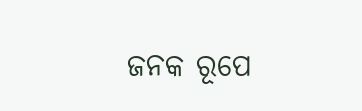ଜନକ ରୂପେ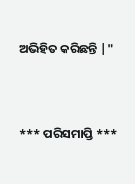ଅଭିହିତ କରିଛନ୍ତି |"




*** ପରିସମାପ୍ତି ***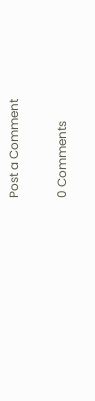Post a Comment

0 Comments